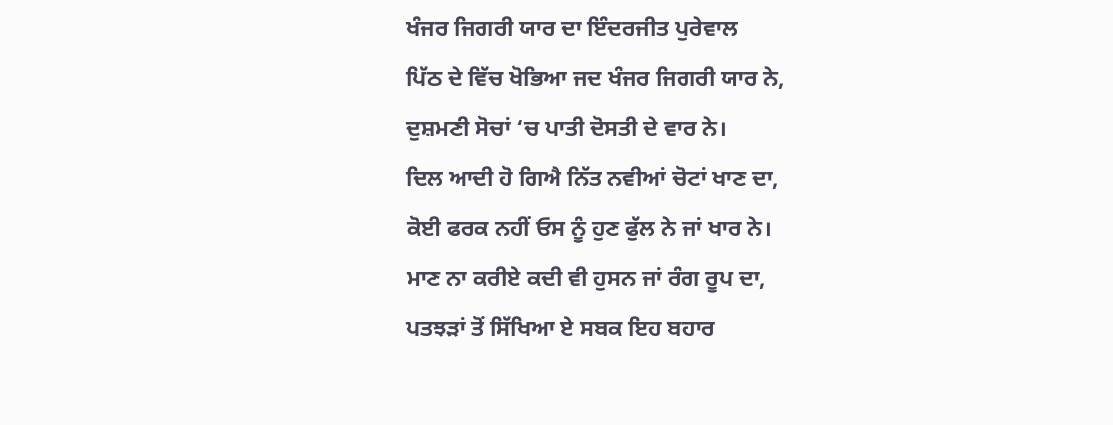ਖੰਜਰ ਜਿਗਰੀ ਯਾਰ ਦਾ ਇੰਦਰਜੀਤ ਪੁਰੇਵਾਲ
ਪਿੱਠ ਦੇ ਵਿੱਚ ਖੋਭਿਆ ਜਦ ਖੰਜਰ ਜਿਗਰੀ ਯਾਰ ਨੇ,
ਦੁਸ਼ਮਣੀ ਸੋਚਾਂ ‘ਚ ਪਾਤੀ ਦੋਸਤੀ ਦੇ ਵਾਰ ਨੇ।
ਦਿਲ ਆਦੀ ਹੋ ਗਿਐ ਨਿੱਤ ਨਵੀਆਂ ਚੋਟਾਂ ਖਾਣ ਦਾ,
ਕੋਈ ਫਰਕ ਨਹੀਂ ਓਸ ਨੂੰ ਹੁਣ ਫੁੱਲ ਨੇ ਜਾਂ ਖਾਰ ਨੇ।
ਮਾਣ ਨਾ ਕਰੀਏ ਕਦੀ ਵੀ ਹੁਸਨ ਜਾਂ ਰੰਗ ਰੂਪ ਦਾ,
ਪਤਝੜਾਂ ਤੋਂ ਸਿੱਖਿਆ ਏ ਸਬਕ ਇਹ ਬਹਾਰ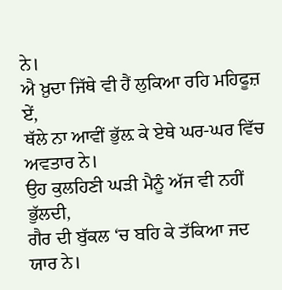ਨੇ।
ਐ ਖ਼ੁਦਾ ਜਿੱਥੇ ਵੀ ਹੈਂ ਲੁਕਿਆ ਰਹਿ ਮਹਿਫੂਜ਼ ਏਂ,
ਥੱਲੇ ਨਾ ਆਵੀਂ ਭੁੱਲ਼ ਕੇ ਏਥੇ ਘਰ-ਘਰ ਵਿੱਚ ਅਵਤਾਰ ਨੇ।
ਉਹ ਕੁਲਹਿਣੀ ਘੜੀ ਮੈਨੂੰ ਅੱਜ ਵੀ ਨਹੀਂ ਭੁੱਲਦੀ,
ਗੈਰ ਦੀ ਬੁੱਕਲ ‘ਚ ਬਹਿ ਕੇ ਤੱਕਿਆ ਜਦ ਯਾਰ ਨੇ।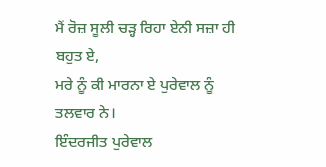ਮੈਂ ਰੋਜ਼ ਸੂਲੀ ਚੜ੍ਹ ਰਿਹਾ ਏਨੀ ਸਜ਼ਾ ਹੀ ਬਹੁਤ ਏ,
ਮਰੇ ਨੂੰ ਕੀ ਮਾਰਨਾ ਏ ਪੁਰੇਵਾਲ ਨੂੰ ਤਲਵਾਰ ਨੇ।
ਇੰਦਰਜੀਤ ਪੁਰੇਵਾਲ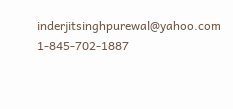inderjitsinghpurewal@yahoo.com 1-845-702-1887